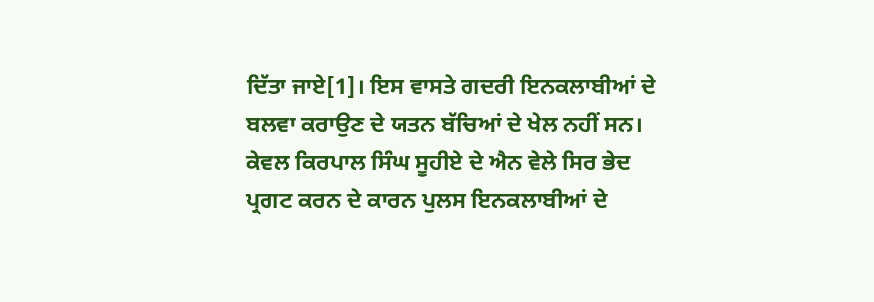ਦਿੱਤਾ ਜਾਏ[1]। ਇਸ ਵਾਸਤੇ ਗਦਰੀ ਇਨਕਲਾਬੀਆਂ ਦੇ ਬਲਵਾ ਕਰਾਉਣ ਦੇ ਯਤਨ ਬੱਚਿਆਂ ਦੇ ਖੇਲ ਨਹੀਂ ਸਨ। ਕੇਵਲ ਕਿਰਪਾਲ ਸਿੰਘ ਸੂਹੀਏ ਦੇ ਐਨ ਵੇਲੇ ਸਿਰ ਭੇਦ ਪ੍ਰਗਟ ਕਰਨ ਦੇ ਕਾਰਨ ਪੁਲਸ ਇਨਕਲਾਬੀਆਂ ਦੇ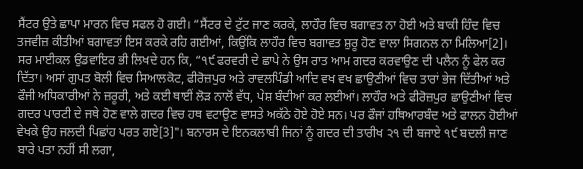ਸੈਂਟਰ ਉਤੇ ਛਾਪਾ ਮਾਰਨ ਵਿਚ ਸਫਲ ਹੋ ਗਈ। “ਸੈਂਟਰ ਦੇ ਟੁੱਟ ਜਾਣ ਕਰਕੇ, ਲਾਹੌਰ ਵਿਚ ਬਗਾਵਤ ਨਾ ਹੋਈ ਅਤੇ ਬਾਕੀ ਹਿੰਦ ਵਿਚ ਤਜਵੀਜ਼ ਕੀਤੀਆਂ ਬਗਾਵਤਾਂ ਇਸ ਕਰਕੇ ਰਹਿ ਗਈਆਂ, ਕਿਉਂਕਿ ਲਾਹੌਰ ਵਿਚ ਬਗਾਵਤ ਸ਼ੁਰੂ ਹੋਣ ਵਾਲਾ ਸਿਗਨਲ ਨਾ ਮਿਲਿਆ[2]। ਸਰ ਮਾਈਕਲ ਉਡਵਾਇਰ ਭੀ ਲਿਖਦੇ ਹਨ ਕਿ, “੧੯ ਫਰਵਰੀ ਦੇ ਛਾਪੇ ਨੇ ਉਸ ਰਾਤ ਆਮ ਗਦਰ ਕਰਵਾਉਣ ਦੀ ਪਲੈਨ ਨੂੰ ਫੇਲ ਕਰ ਦਿੱਤਾ। ਅਸਾਂ ਗੁਪਤ ਬੋਲੀ ਵਿਚ ਸਿਆਲਕੋਟ, ਫੀਰੋਜ਼ਪੁਰ ਅਤੇ ਰਾਵਲਪਿੰਡੀ ਆਦਿ ਵਖ ਵਖ ਛਾਉਣੀਆਂ ਵਿਚ ਤਾਰਾਂ ਭੇਜ ਦਿੱਤੀਆਂ ਅਤੇ ਫੌਜੀ ਅਧਿਕਾਰੀਆਂ ਨੇ ਜ਼ਰੂਰੀ, ਅਤੇ ਕਈ ਥਾਈਂ ਲੋੜ ਨਾਲੋਂ ਵੱਧ, ਪੇਸ਼ ਬੰਦੀਆਂ ਕਰ ਲਈਆਂ। ਲਾਹੌਰ ਅਤੇ ਫੀਰੋਜ਼ਪੁਰ ਛਾਉਣੀਆਂ ਵਿਚ ਗਦਰ ਪਾਰਟੀ ਦੇ ਜਥੇ ਹੋਣ ਵਾਲੇ ਗਦਰ ਵਿਚ ਹਥ ਵਟਾਉਣ ਵਾਸਤੇ ਅਕੱਠੇ ਹੋਏ ਹੋਏ ਸਨ। ਪਰ ਫੌਜਾਂ ਹਥਿਆਰਬੰਦ ਅਤੇ ਫਾਲਨ ਹੋਈਆਂ ਵੇਖਕੇ ਉਹ ਜਲਦੀ ਪਿਛਾਂਹ ਪਰਤ ਗਏ[3]"। ਬਨਾਰਸ ਦੇ ਇਨਕਲਾਬੀ ਜਿਨਾਂ ਨੂੰ ਗਦਰ ਦੀ ਤਾਰੀਖ ੨੧ ਦੀ ਬਜਾਏ ੧੯ ਬਦਲੀ ਜਾਣ ਬਾਰੇ ਪਤਾ ਨਹੀਂ ਸੀ ਲਗਾ,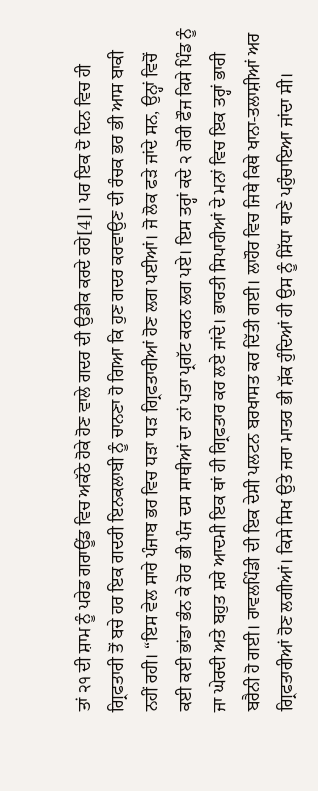ਤਾਂ ੨੧ ਦੀ ਸ਼ਾਮ ਨੂੰ ਪਰੇਡ ਗਰਾਊਂਡ ਵਿਚ ਅਕੱਠੇ ਹੋਕੇ ਹੋਣ ਵਾਲੇ ਗਦਰ ਦੀ ਉਡੀਕ ਕਰਦੇ ਰਹੇ[4]। ਪਰ ਇਕ ਦੋ ਦਿਨ ਵਿਚ ਹੀ ਗ੍ਰਿਫਤਾਰੀ ਤੋਂ ਬਚੇ ਹਰ ਇਕ ਗਦਰੀ ਇਨਕਲਾਬੀ ਨੂੰ ਚਾਨਣਾ ਹੋ ਗਿਆ ਕਿ ਹੁਣ ਗਦਰ ਕਰਵਾਉਣ ਦੀ ਰੰਚਕ ਭਰ ਭੀ ਆਸ ਬਾਕੀ ਨਹੀਂ ਰਹੀ। “ਇਸ ਵੇਲ ਸਾਰੇ ਪੰਜਾਬ ਭਰ ਵਿਚ ਧੜਾ ਧੜ ਗ੍ਰਿਫਤਾਰੀਆਂ ਹੋਣ ਲਗ ਪਈਆਂ। ਜੋ ਲੋਕ ਫੜੇ ਜਾਂਦੇ ਸਨ, ਉਨ੍ਹਾਂ ਵਿਚੋਂ ਕਈ ਕਈ ਭਾਂਡਾ ਭੰਨ ਕੇ ਹੋਰ ਭੀ ਪੰਜ ਦਸ ਸਾਥੀਆਂ ਦਾ ਨਾਂ ਪਤਾ ਪ੍ਰਗੱਟ ਕਰਨ ਲਗ ਪਏ। ਇਸ ਤਰ੍ਹਾਂ ਕਦੇ ੨ ਗੋਰੀ ਫੌਜ ਕਿਸੇ ਪਿੰਡ ਨੂੰ ਜਾ ਘੇਰਦੀ ਅਤੇ ਬਹੁਤ ਸ਼ਰੇ ਆਦਮੀ ਇਕ ਥਾਂ ਹੀ ਗ੍ਰਿਫਤਾਰ ਕਰ ਲਏ ਜਾਂਦੇ। ਭਾਰਤੀ ਸਿਪਾਹੀਆਂ ਦੇ ਮਨਾਂ ਵਿਚ ਇਕ ਤਰ੍ਹਾਂ ਭਾਰੀ ਬਰੈਨੀ ਹੋ ਗਈ। ਰਾਵਲਪਿੰਡੀ ਦੀ ਇਕ ਦੇਸੀ ਪਲਟਨ ਬਰਖਾਸਤ ਕਰ ਦਿੱਤੀ ਗਈ। ਲਾਹੌਰ ਵਿਚ ਜਿਥੇ ਕਿਥੇ ਖਾਨਾ-ਤਲਾਸ਼ੀਆਂ ਅਰ ਗ੍ਰਿਫਤਾਰੀਆਂ ਹੋਣ ਲਗੀਆਂ। ਕਿਸੇ ਸਿਖ ਉਤੇ ਜਰਾ ਮਾਤਰ ਭੀ ਸ਼ੱਕ ਹੁੰਦਿਆਂ ਹੀ ਉਸ ਨੂੰ ਸਿੱਧਾ ਥਾਣੇ ਪਹੁੰਚਾਇਆ ਜਾਂਦਾ ਸੀ।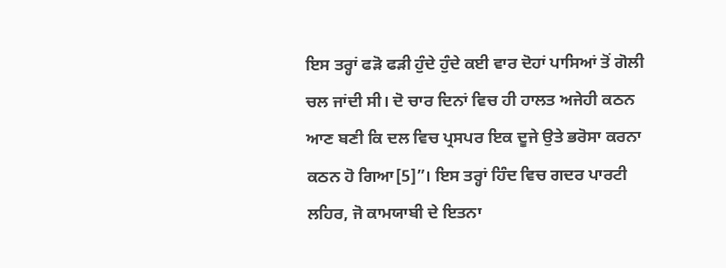ਇਸ ਤਰ੍ਹਾਂ ਫੜੋ ਫੜੀ ਹੁੰਦੇ ਹੁੰਦੇ ਕਈ ਵਾਰ ਦੋਹਾਂ ਪਾਸਿਆਂ ਤੋਂ ਗੋਲੀ ਚਲ ਜਾਂਦੀ ਸੀ। ਦੋ ਚਾਰ ਦਿਨਾਂ ਵਿਚ ਹੀ ਹਾਲਤ ਅਜੇਹੀ ਕਠਨ ਆਣ ਬਣੀ ਕਿ ਦਲ ਵਿਚ ਪ੍ਰਸਪਰ ਇਕ ਦੂਜੇ ਉਤੇ ਭਰੋਸਾ ਕਰਨਾ ਕਠਨ ਹੋ ਗਿਆ[5]”। ਇਸ ਤਰ੍ਹਾਂ ਹਿੰਦ ਵਿਚ ਗਦਰ ਪਾਰਟੀ ਲਹਿਰ, ਜੋ ਕਾਮਯਾਬੀ ਦੇ ਇਤਨਾ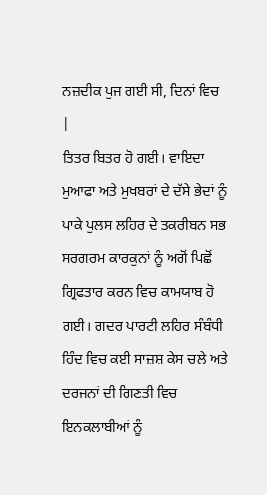ਨਜ਼ਦੀਕ ਪੁਜ ਗਈ ਸੀ, ਦਿਨਾਂ ਵਿਚ |
ਤਿਤਰ ਬਿਤਰ ਹੋ ਗਈ। ਵਾਇਦਾ ਮੁਆਫਾ ਅਤੇ ਮੁਖਬਰਾਂ ਦੇ ਦੱਸੇ ਭੇਦਾਂ ਨੂੰ ਪਾਕੇ ਪੁਲਸ ਲਹਿਰ ਦੇ ਤਕਰੀਬਨ ਸਭ ਸਰਗਰਮ ਕਾਰਕੁਨਾਂ ਨੂੰ ਅਗੋਂ ਪਿਛੋਂ ਗ੍ਰਿਫਤਾਰ ਕਰਨ ਵਿਚ ਕਾਮਯਾਬ ਹੋ ਗਈ। ਗਦਰ ਪਾਰਟੀ ਲਹਿਰ ਸੰਬੰਧੀ ਹਿੰਦ ਵਿਚ ਕਈ ਸਾਜ਼ਸ਼ ਕੇਸ ਚਲੇ ਅਤੇ ਦਰਜਨਾਂ ਦੀ ਗਿਣਤੀ ਵਿਚ ਇਨਕਲਾਬੀਆਂ ਨੂੰ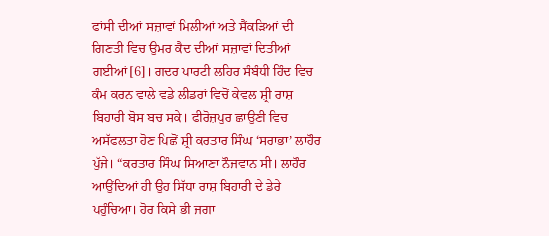ਫਾਂਸੀ ਦੀਆਂ ਸਜ਼ਾਵਾਂ ਮਿਲੀਆਂ ਅਤੇ ਸੈਂਕੜਿਆਂ ਦੀ ਗਿਣਤੀ ਵਿਚ ਉਮਰ ਕੈਦ ਦੀਆਂ ਸਜ਼ਾਵਾਂ ਦਿਤੀਆਂ ਗਈਆਂ[6]। ਗਦਰ ਪਾਰਟੀ ਲਹਿਰ ਸੰਬੰਧੀ ਹਿੰਦ ਵਿਚ ਕੰਮ ਕਰਨ ਵਾਲੇ ਵਡੇ ਲੀਡਰਾਂ ਵਿਚੋਂ ਕੇਵਲ ਸ਼੍ਰੀ ਰਾਸ਼ ਬਿਹਾਰੀ ਬੋਸ ਬਚ ਸਕੇ। ਫੀਰੋਜ਼ਪੁਰ ਛਾਉਣੀ ਵਿਚ ਅਸੱਫਲਤਾ ਹੋਣ ਪਿਛੋਂ ਸ਼੍ਰੀ ਕਰਤਾਰ ਸਿੰਘ ‘ਸਰਾਭਾ’ ਲਾਹੌਰ ਪੁੱਜੇ। “ਕਰਤਾਰ ਸਿੰਘ ਸਿਆਣਾ ਨੌਜਵਾਨ ਸੀ। ਲਾਹੌਰ ਆਉਂਦਿਆਂ ਹੀ ਉਹ ਸਿੱਧਾ ਰਾਸ਼ ਬਿਹਾਰੀ ਦੇ ਡੇਰੇ ਪਹੁੰਚਿਆ। ਹੋਰ ਕਿਸੇ ਭੀ ਜਗਾ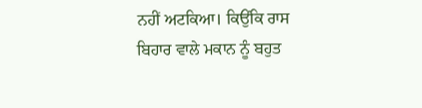ਨਹੀਂ ਅਟਕਿਆ। ਕਿਉਂਕਿ ਰਾਸ ਬਿਹਾਰ ਵਾਲੇ ਮਕਾਨ ਨੂੰ ਬਹੁਤ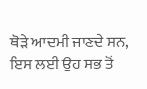ਥੋੜੇ ਆਦਮੀ ਜਾਣਦੇ ਸਨ, ਇਸ ਲਈ ਉਹ ਸਭ ਤੋਂ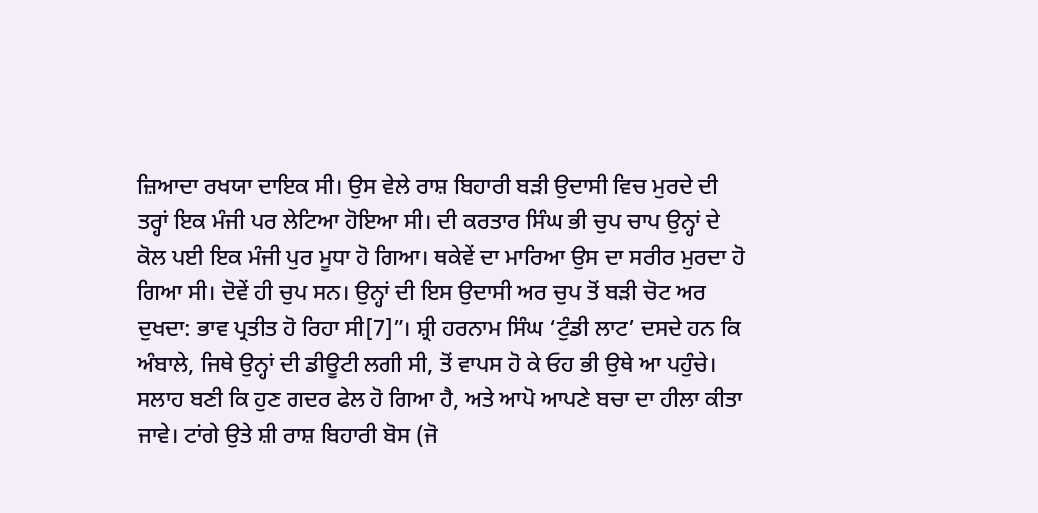ਜ਼ਿਆਦਾ ਰਖਯਾ ਦਾਇਕ ਸੀ। ਉਸ ਵੇਲੇ ਰਾਸ਼ ਬਿਹਾਰੀ ਬੜੀ ਉਦਾਸੀ ਵਿਚ ਮੁਰਦੇ ਦੀ ਤਰ੍ਹਾਂ ਇਕ ਮੰਜੀ ਪਰ ਲੇਟਿਆ ਹੋਇਆ ਸੀ। ਦੀ ਕਰਤਾਰ ਸਿੰਘ ਭੀ ਚੁਪ ਚਾਪ ਉਨ੍ਹਾਂ ਦੇ ਕੋਲ ਪਈ ਇਕ ਮੰਜੀ ਪੁਰ ਮੂਧਾ ਹੋ ਗਿਆ। ਥਕੇਵੇਂ ਦਾ ਮਾਰਿਆ ਉਸ ਦਾ ਸਰੀਰ ਮੁਰਦਾ ਹੋ ਗਿਆ ਸੀ। ਦੋਵੇਂ ਹੀ ਚੁਪ ਸਨ। ਉਨ੍ਹਾਂ ਦੀ ਇਸ ਉਦਾਸੀ ਅਰ ਚੁਪ ਤੋਂ ਬੜੀ ਚੋਟ ਅਰ ਦੁਖਦਾ: ਭਾਵ ਪ੍ਰਤੀਤ ਹੋ ਰਿਹਾ ਸੀ[7]”। ਸ਼੍ਰੀ ਹਰਨਾਮ ਸਿੰਘ ‘ਟੁੰਡੀ ਲਾਟ’ ਦਸਦੇ ਹਨ ਕਿ ਅੰਬਾਲੇ, ਜਿਥੇ ਉਨ੍ਹਾਂ ਦੀ ਡੀਊਟੀ ਲਗੀ ਸੀ, ਤੋਂ ਵਾਪਸ ਹੋ ਕੇ ਓਹ ਭੀ ਉਥੇ ਆ ਪਹੁੰਚੇ। ਸਲਾਹ ਬਣੀ ਕਿ ਹੁਣ ਗਦਰ ਫੇਲ ਹੋ ਗਿਆ ਹੈ, ਅਤੇ ਆਪੋ ਆਪਣੇ ਬਚਾ ਦਾ ਹੀਲਾ ਕੀਤਾ ਜਾਵੇ। ਟਾਂਗੇ ਉਤੇ ਸ਼ੀ ਰਾਸ਼ ਬਿਹਾਰੀ ਬੋਸ (ਜੋ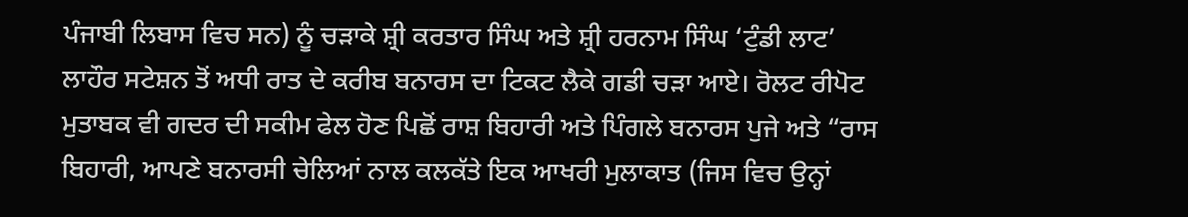ਪੰਜਾਬੀ ਲਿਬਾਸ ਵਿਚ ਸਨ) ਨੂੰ ਚੜਾਕੇ ਸ਼੍ਰੀ ਕਰਤਾਰ ਸਿੰਘ ਅਤੇ ਸ਼੍ਰੀ ਹਰਨਾਮ ਸਿੰਘ ‘ਟੁੰਡੀ ਲਾਟ’ ਲਾਹੌਰ ਸਟੇਸ਼ਨ ਤੋਂ ਅਧੀ ਰਾਤ ਦੇ ਕਰੀਬ ਬਨਾਰਸ ਦਾ ਟਿਕਟ ਲੈਕੇ ਗਡੀ ਚੜਾ ਆਏ। ਰੋਲਟ ਰੀਪੋਟ ਮੁਤਾਬਕ ਵੀ ਗਦਰ ਦੀ ਸਕੀਮ ਫੇਲ ਹੋਣ ਪਿਛੋਂ ਰਾਸ਼ ਬਿਹਾਰੀ ਅਤੇ ਪਿੰਗਲੇ ਬਨਾਰਸ ਪੁਜੇ ਅਤੇ “ਰਾਸ ਬਿਹਾਰੀ, ਆਪਣੇ ਬਨਾਰਸੀ ਚੇਲਿਆਂ ਨਾਲ ਕਲਕੱਤੇ ਇਕ ਆਖਰੀ ਮੁਲਾਕਾਤ (ਜਿਸ ਵਿਚ ਉਨ੍ਹਾਂ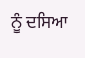ਨੂੰ ਦਸਿਆ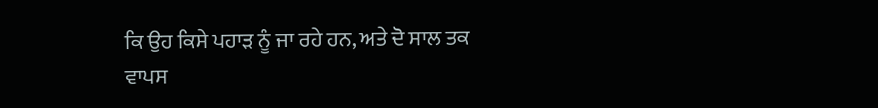ਕਿ ਉਹ ਕਿਸੇ ਪਹਾੜ ਨੂੰ ਜਾ ਰਹੇ ਹਨ, ਅਤੇ ਦੋ ਸਾਲ ਤਕ ਵਾਪਸ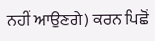ਨਹੀਂ ਆਉਣਗੇ) ਕਰਨ ਪਿਛੋਂ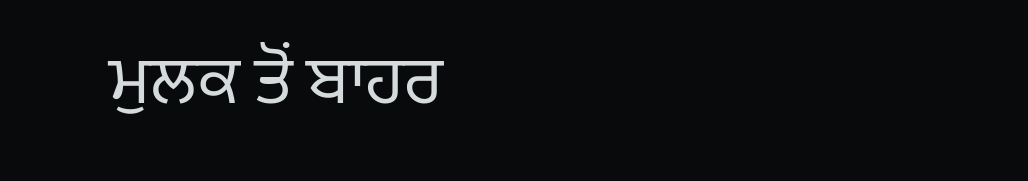ਮੁਲਕ ਤੋਂ ਬਾਹਰ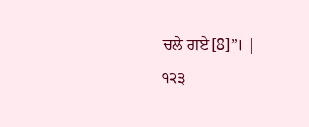ਚਲੇ ਗਏ[8]”। |
੧੨੩